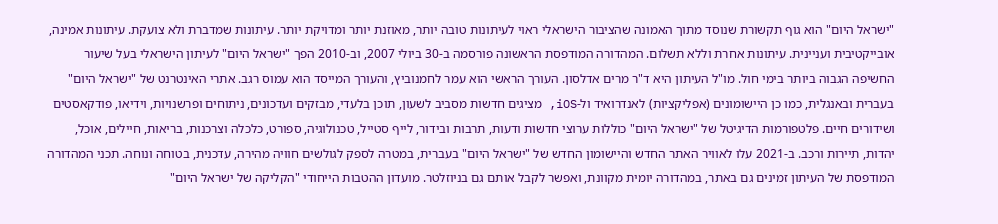"ישראל היום" הוא גוף תקשורת שנוסד מתוך האמונה שהציבור הישראלי ראוי לעיתונות טובה יותר, מאוזנת יותר ומדויקת יותר. עיתונות שמדברת ולא צועקת. עיתונות אמינה, אובייקטיבית ועניינית. עיתונות אחרת וללא תשלום. המהדורה המודפסת הראשונה פורסמה ב-30 ביולי 2007, וב-2010 הפך "ישראל היום" לעיתון הישראלי בעל שיעור החשיפה הגבוה ביותר בימי חול. מו"ל העיתון היא ד"ר מרים אדלסון. העורך הראשי הוא עמר לחמנוביץ, והעורך המייסד הוא עמוס רגב. אתרי האינטרנט של "ישראל היום" בעברית ובאנגלית, כמו כן היישומונים (אפליקציות) לאנדרואיד ול-iOS, מציגים חדשות מסביב לשעון, תוכן בלעדי, מבזקים ועדכונים, ניתוחים ופרשנויות, וידיאו, פודקאסטים ושידורים חיים. פלטפורמות הדיגיטל של "ישראל היום" כוללות ערוצי חדשות ודעות, תרבות ובידור, לייף סטייל, טכנולוגיה, ספורט, כלכלה וצרכנות, בריאות, חיילים, אוכל, יהדות, תיירות ורכב. ב-2021 עלו לאוויר האתר החדש והיישומון החדש של "ישראל היום" בעברית, במטרה לספק לגולשים חוויה מהירה, עדכנית, בטוחה ונוחה. תכני המהדורה המודפסת של העיתון זמינים גם באתר, במהדורה יומית מקוונת, ואפשר לקבל אותם גם בניוזלטר. מועדון ההטבות הייחודי "הקליקה של ישראל היום"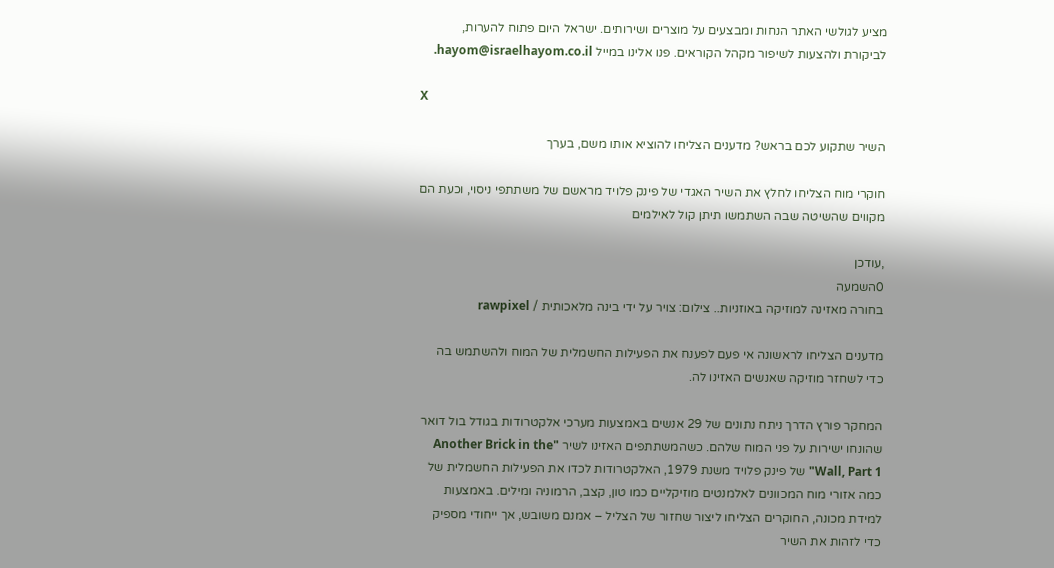מציע לגולשי האתר הנחות ומבצעים על מוצרים ושירותים. ישראל היום פתוח להערות, לביקורת ולהצעות לשיפור מקהל הקוראים. פנו אלינו במייל hayom@israelhayom.co.il.

X

השיר שתקוע לכם בראש? מדענים הצליחו להוציא אותו משם, בערך

חוקרי מוח הצליחו לחלץ את השיר האגדי של פינק פלויד מראשם של משתתפי ניסוי, וכעת הם מקווים שהשיטה שבה השתמשו תיתן קול לאילמים

,עודכן
0השמעה
בחורה מאזינה למוזיקה באוזניות.. צילום: צויר על ידי בינה מלאכותית / rawpixel

מדענים הצליחו לראשונה אי פעם לפענח את הפעילות החשמלית של המוח ולהשתמש בה כדי לשחזר מוזיקה שאנשים האזינו לה.

המחקר פורץ הדרך ניתח נתונים של 29 אנשים באמצעות מערכי אלקטרודות בגודל בול דואר שהונחו ישירות על פני המוח שלהם. כשהמשתתפים האזינו לשיר "Another Brick in the Wall, Part 1" של פינק פלויד משנת 1979, האלקטרודות לכדו את הפעילות החשמלית של כמה אזורי מוח המכוונים לאלמנטים מוזיקליים כמו טון, קצב, הרמוניה ומילים. באמצעות למידת מכונה, החוקרים הצליחו ליצור שחזור של הצליל – אמנם משובש, אך ייחודי מספיק כדי לזהות את השיר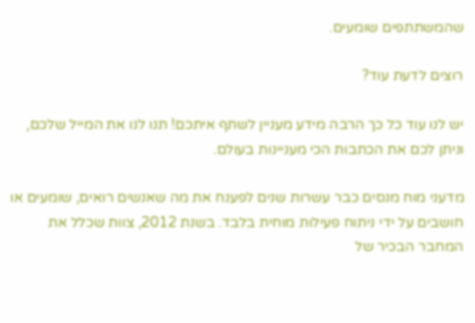שהמשתתפים שומעים.

רוצים לדעת עוד?

יש לנו עוד כל כך הרבה מידע מעניין לשתף איתכם! תנו לנו את המייל שלכם, וניתן לכם את הכתבות הכי מעניינות בעולם.

מדעני מוח מנסים כבר עשרות שנים לפענח את מה שאנשים רואים, שומעים או חושבים על ידי ניתוח פעילות מוחית בלבד. בשנת 2012, צוות שכלל את המחבר הבכיר של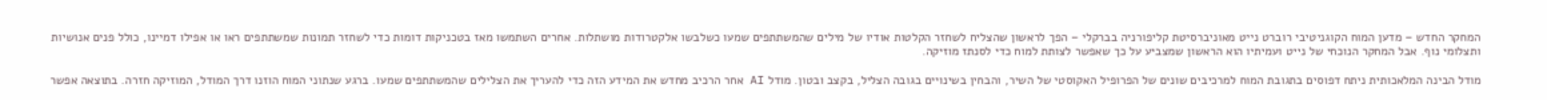המחקר החדש – מדען המוח הקוגניטיבי רוברט נייט מאוניברסיטת קליפורניה בברקלי – הפך לראשון שהצליח לשחזר הקלטות אודיו של מילים שהמשתתפים שמעו כשלבשו אלקטרודות מושתלות. אחרים השתמשו מאז בטכניקות דומות כדי לשחזר תמונות שמשתתפים ראו או אפילו דמיינו, כולל פנים אנושיות ותצלומי נוף. אבל המחקר הנוכחי של נייט ועמיתיו הוא הראשון שמצביע על כך שאפשר לצותת למוח כדי לסנתז מוזיקה.

מודל הבינה המלאכותית ניתח דפוסים בתגובת המוח למרכיבים שונים של הפרופיל האקוסטי של השיר, והבחין בשינויים בגובה הצליל, בקצב ובטון. מודל AI אחר הרכיב מחדש את המידע הזה כדי להעריך את הצלילים שהמשתתפים שמעו. ברגע שנתוני המוח הוזנו דרך המודל, המוזיקה חזרה. בתוצאה אפשר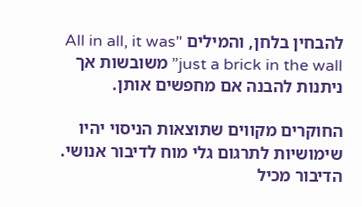להבחין בלחן, והמילים "All in all, it was just a brick in the wall” משובשות אך ניתנות להבנה אם מחפשים אותן.

החוקרים מקווים שתוצאות הניסוי יהיו שימושיות לתרגום גלי מוח לדיבור אנושי. הדיבור מכיל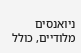ניואנסים מלודיים, כולל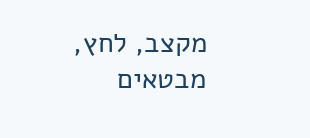מקצב, לחץ, מבטאים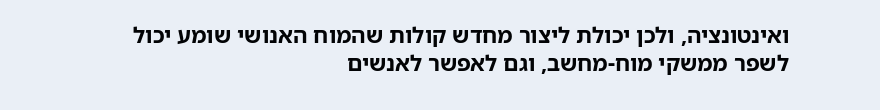ואינטונציה, ולכן יכולת ליצור מחדש קולות שהמוח האנושי שומע יכול לשפר ממשקי מוח-מחשב, וגם לאפשר לאנשים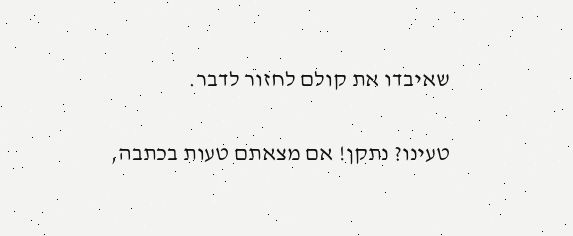שאיבדו את קולם לחזור לדבר.

טעינו? נתקן! אם מצאתם טעות בכתבה,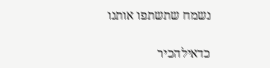נשמח שתשתפו אותנו

כדאילהכיר